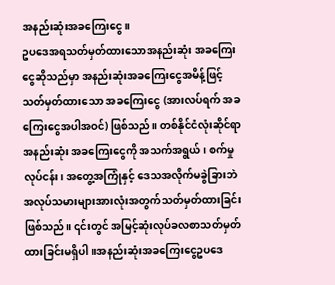အနည်းဆုံးအခကြေးငွေ။
ဥပဒေအရသတ်မှတ်ထားသောအနည်းဆုံး အခကြေးငွေဆိုသည်မှာ အနည်းဆုံးအခကြေးငွေအမိန့်ဖြင့် သတ်မှတ်ထားသော အခကြေးငွေ (အားလပ်ရက် အခကြေးငွေအပါအဝင်) ဖြစ်သည်။ တစ်နိုင်ငံလုံးဆိုင်ရာအနည်းဆုံး အခကြေးငွေကို အသက်အရွယ်၊ စက်မှုလုပ်ငန်း၊ အတွေ့အကြုံနှင့် ဒေသအလိုက်မခွဲခြားဘဲ အလုပ်သမားများအားလုံးအတွက်သတ်မှတ်ထားခြင်းဖြစ်သည်။ ၎င်းတွင် အမြင့်ဆုံးလုပ်ခလစာသတ်မှတ်ထားခြင်းမရှိပါ။အနည်းဆုံးအခကြေးငွေဥပဒေ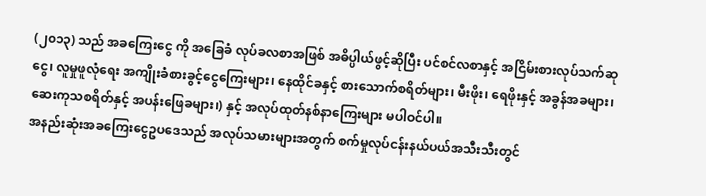(၂၀၁၃) သည် အခကြေးငွေ ကို အခြေခံ လုပ်ခလစာအဖြစ် အဓိပ္ပါယ်ဖွင့်ဆိုပြီး ပင်စင်လစာနှင့် အငြိမ်းစားလုပ်သက်ဆုငွေ၊ လူမှုဖူလုံရေး အကျိုးခံစားခွင့်ငွေကြေးများ၊ နေထိုင်ခနှင့် စားသောက်စရိတ်များ၊ မီးဖိုး၊ ရေဖိုးနှင့် အခွန်အခများ၊ ဆေးကုသစရိတ်နှင့် အပန်းဖြေခများ၊) နှင့် အလုပ်ထုတ်နစ်နာကြေးများ မပါဝင်ပါ။
အနည်းဆုံးအခကြေးငွေဥပဒေသည် အလုပ်သမားများအတွက် စက်မှုလုပ်ငန်းနယ်ပယ်အသီးသီးတွင်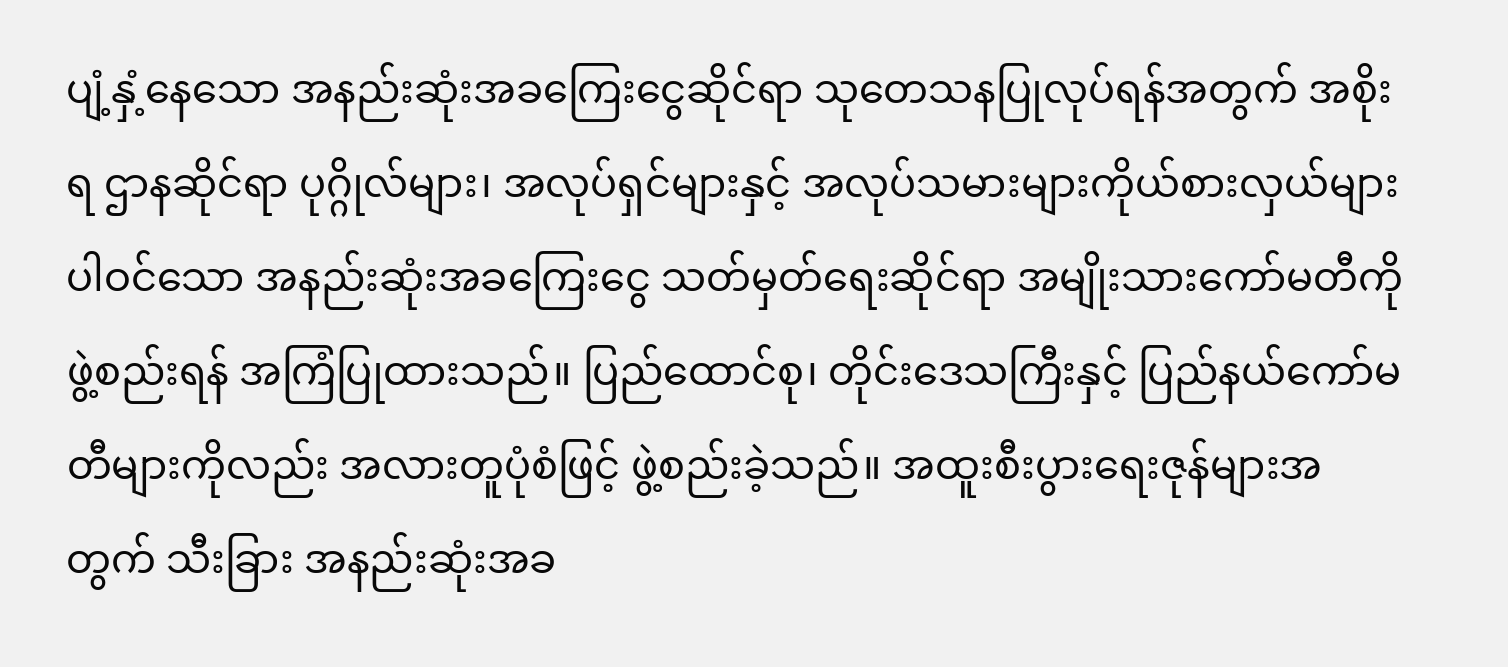ပျံ့နှံ့နေသော အနည်းဆုံးအခကြေးငွေဆိုင်ရာ သုတေသနပြုလုပ်ရန်အတွက် အစိုးရ ဌာနဆိုင်ရာ ပုဂ္ဂိုလ်များ၊ အလုပ်ရှင်များနှင့် အလုပ်သမားများကိုယ်စားလှယ်များပါဝင်သော အနည်းဆုံးအခကြေးငွေ သတ်မှတ်ရေးဆိုင်ရာ အမျိုးသားကော်မတီကို ဖွဲ့စည်းရန် အကြံပြုထားသည်။ ပြည်ထောင်စု၊ တိုင်းဒေသကြီးနှင့် ပြည်နယ်ကော်မတီများကိုလည်း အလားတူပုံစံဖြင့် ဖွဲ့စည်းခဲ့သည်။ အထူးစီးပွားရေးဇုန်များအတွက် သီးခြား အနည်းဆုံးအခ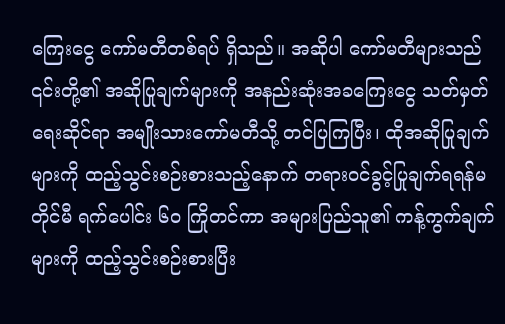ကြေးငွေ ကော်မတီတစ်ရပ် ရှိသည်။ အဆိုပါ ကော်မတီများသည် ၎င်းတို့၏ အဆိုပြုချက်များကို အနည်းဆုံးအခကြေးငွေ သတ်မှတ်ရေးဆိုင်ရာ အမျိုးသားကော်မတီသို့ တင်ပြကြပြီး၊ ထိုအဆိုပြုချက်များကို ထည့်သွင်းစဉ်းစားသည့်နောက် တရားဝင်ခွင့်ပြုချက်ရရန်မတိုင်မီ ရက်ပေါင်း ၆၀ ကြိုတင်ကာ အများပြည်သူ၏ ကန့်ကွက်ချက်များကို ထည့်သွင်းစဉ်းစားပြီး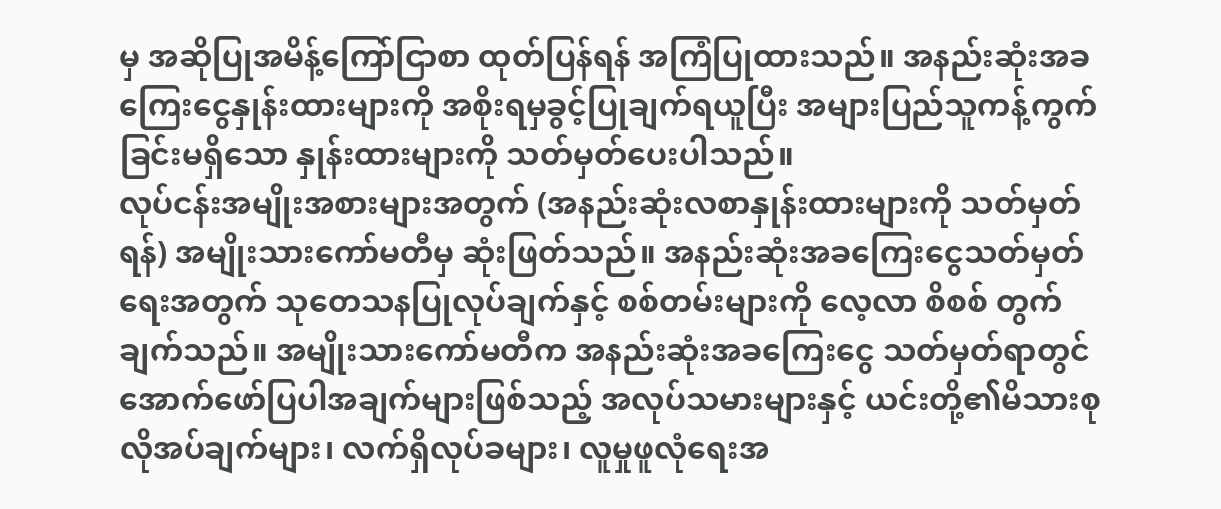မှ အဆိုပြုအမိန့်ကြော်ငြာစာ ထုတ်ပြန်ရန် အကြံပြုထားသည်။ အနည်းဆုံးအခကြေးငွေနှုန်းထားများကို အစိုးရမှခွင့်ပြုချက်ရယူပြီး အများပြည်သူကန့်ကွက်ခြင်းမရှိသော နှုန်းထားများကို သတ်မှတ်ပေးပါသည်။
လုပ်ငန်းအမျိုးအစားများအတွက် (အနည်းဆုံးလစာနှုန်းထားများကို သတ်မှတ်ရန်) အမျိုးသားကော်မတီမှ ဆုံးဖြတ်သည်။ အနည်းဆုံးအခကြေးငွေသတ်မှတ်ရေးအတွက် သုတေသနပြုလုပ်ချက်နှင့် စစ်တမ်းများကို လေ့လာ စိစစ် တွက်ချက်သည်။ အမျိုးသားကော်မတီက အနည်းဆုံးအခကြေးငွေ သတ်မှတ်ရာတွင် အောက်ဖော်ပြပါအချက်များဖြစ်သည့် အလုပ်သမားများနှင့် ယင်းတို့၏မိသားစုလိုအပ်ချက်များ၊ လက်ရှိလုပ်ခများ၊ လူမှုဖူလုံရေးအ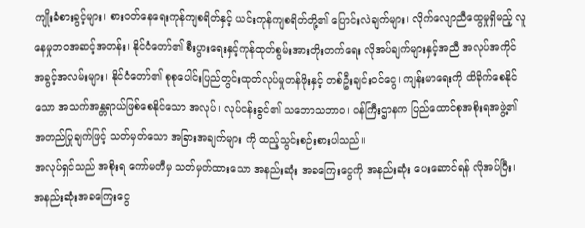ကျိုးခံစားခွင့်များ၊ စားဝတ်နေရေးကုန်ကျစရိတ်နှင့် ယင်းကုန်ကျစရိတ်တို့၏ ပြောင်းလဲချက်များ၊ လိုက်လျောညီထွေမှုရှိမည့် လူနေမှုဘဝအဆင့်အတန်း၊ နိုင်ငံတော်၏ စီးပွားရေးနှင့်ကုန်ထုတ်စွမ်းအားတိုးတက်ရေး လိုအပ်ချက်များနှင့်အညီ အလုပ်အကိုင် အခွင့်အလမ်းများ၊ နိုင်ငံတော်၏ စုစုပေါင်းပြည်တွင်းထုတ်လုပ်မှုတန်ဖိုးနှင့် တစ်ဦးချင်းဝင်ငွေ၊ ကျန်းမာရေးကို ထိခိုက်စေနိုင်သော အသက်အန္တရာယ်ဖြစ်စေနိုင်သော အလုပ်၊ လုပ်ငန်းခွင်၏ သဘောသဘာဝ၊ ဝန်ကြီးဌာနက ပြည်ထောင်စုအစိုးရအဖွဲ့၏အတည်ပြုချက်ဖြင့် သတ်မှတ်သော အခြားအချက်များ ကို ထည့်သွင်းစဉ်းစားပါသည်။
အလုပ်ရှင်သည် အစိုးရ ကော်မတီမှ သတ်မှတ်ထားသော အနည်းဆုံး အခကြေးငွေကို အနည်းဆုံး ပေးဆောင်ရန် လိုအပ်ပြီး၊ အနည်းဆုံးအခကြေးငွေ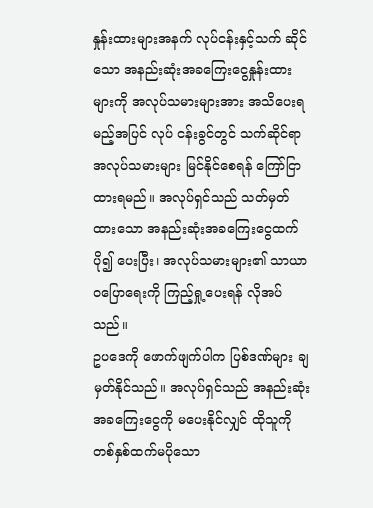နှုန်းထားများအနက် လုပ်ငန်းနှင့်သက် ဆိုင်သော အနည်းဆုံးအခကြေးငွေနှုန်းထားများကို အလုပ်သမားများအား အသိပေးရမည့်အပြင် လုပ် ငန်းခွင်တွင် သက်ဆိုင်ရာအလုပ်သမားများ မြင်နိုင်စေရန် ကြော်ငြာထားရမည်။ အလုပ်ရှင်သည် သတ်မှတ်ထားသော အနည်းဆုံးအခကြေးငွေထက် ပို၍ ပေးပြီး၊ အလုပ်သမားများ၏ သာယာဝပြောရေးကို ကြည့်ရှု့ပေးရန် လိုအပ်သည်။
ဥပဒေကို ဖောက်ဖျက်ပါက ပြစ်ဒဏ်များ ချမှတ်နိုင်သည်။ အလုပ်ရှင်သည် အနည်းဆုံးအခကြေးငွေကို မပေးနိုင်လျှင် ထိုသူကို တစ်နှစ်ထက်မပိုသော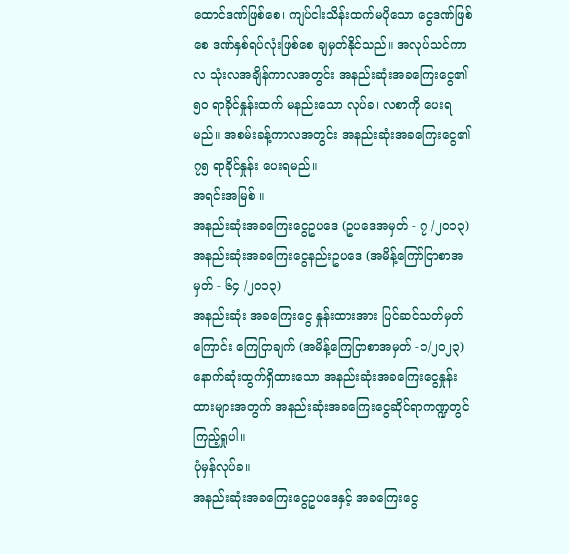ထောင်ဒဏ်ဖြစ်စေ၊ ကျပ်ငါးသိန်းထက်မပိုသော ငွေဒဏ်ဖြစ်စေ ဒဏ်နှစ်ရပ်လုံးဖြစ်စေ ချမှတ်နိုင်သည်။ အလုပ်သင်ကာလ သုံးလအချိန်ကာလအတွင်း အနည်းဆုံးအခကြေးငွေ၏ ၅၀ ရာခိုင်နှုန်းထက် မနည်းသော လုပ်ခ၊ လစာကို ပေးရမည်။ အစမ်းခန့်ကာလအတွင်း အနည်းဆုံးအခကြေးငွေ၏ ၇၅ ရာခိုင်နှုန်း ပေးရမည်။
အရင်းအမြစ် ။
အနည်းဆုံးအခကြေးငွေဥပဒေ (ဥပဒေအမှတ် - ၇ /၂၀၁၃)
အနည်းဆုံးအခကြေးငွေနည်းဥပဒေ (အမိန့်ကြော်ငြာစာအမှတ် - ၆၄ /၂၀၁၃)
အနည်းဆုံး အခကြေးငွေ နှုန်းထားအား ပြင်ဆင်သတ်မှတ်ကြောင်း ကြေငြာချက် (အမိန့်ကြေငြာစာအမှတ် -၁/၂၀၂၃)
နောက်ဆုံးထွက်ရှိထားသော အနည်းဆုံးအခကြေးငွေနှုန်းထားများအတွက် အနည်းဆုံးအခကြေးငွေဆိုင်ရာကဏ္ဍတွင် ကြည့်ရှုပါ။
ပုံမှန်လုပ်ခ။
အနည်းဆုံးအခကြေးငွေဥပဒေနှင့် အခကြေးငွေ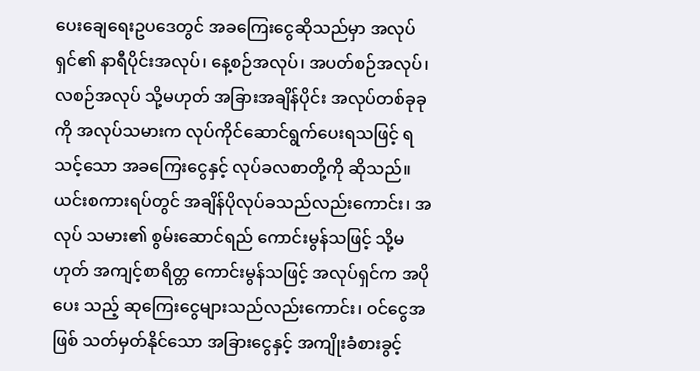ပေးချေရေးဥပဒေတွင် အခကြေးငွေဆိုသည်မှာ အလုပ်ရှင်၏ နာရီပိုင်းအလုပ်၊ နေ့စဉ်အလုပ်၊ အပတ်စဉ်အလုပ်၊ လစဉ်အလုပ် သို့မဟုတ် အခြားအချိန်ပိုင်း အလုပ်တစ်ခုခုကို အလုပ်သမားက လုပ်ကိုင်ဆောင်ရွက်ပေးရသဖြင့် ရသင့်သော အခကြေးငွေနှင့် လုပ်ခလစာတို့ကို ဆိုသည်။ ယင်းစကားရပ်တွင် အချိန်ပိုလုပ်ခသည်လည်းကောင်း၊ အလုပ် သမား၏ စွမ်းဆောင်ရည် ကောင်းမွန်သဖြင့် သို့မဟုတ် အကျင့်စာရိတ္တ ကောင်းမွန်သဖြင့် အလုပ်ရှင်က အပိုပေး သည့် ဆုကြေးငွေများသည်လည်းကောင်း၊ ဝင်ငွေအဖြစ် သတ်မှတ်နိုင်သော အခြားငွေနှင့် အကျိုးခံစားခွင့်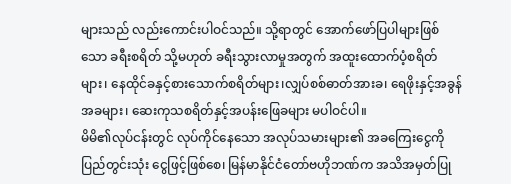များသည် လည်းကောင်းပါဝင်သည်။ သို့ရာတွင် အောက်ဖော်ပြပါများဖြစ်သော ခရီးစရိတ် သို့မဟုတ် ခရီးသွားလာမှုအတွက် အထူးထောက်ပံ့စရိတ်များ၊ နေထိုင်ခနှင့်စားသောက်စရိတ်များ၊လျှပ်စစ်ဓာတ်အားခ၊ ရေဖိုးနှင့်အခွန်အခများ၊ ဆေးကုသစရိတ်နှင့်အပန်းဖြေခများ မပါဝင်ပါ။
မိမိ၏လုပ်ငန်းတွင် လုပ်ကိုင်နေသော အလုပ်သမားများ၏ အခကြေးငွေကို ပြည်တွင်းသုံး ငွေဖြင့်ဖြစ်စေ၊ မြန်မာနိုင်ငံတော်ဗဟိုဘဏ်က အသိအမှတ်ပြု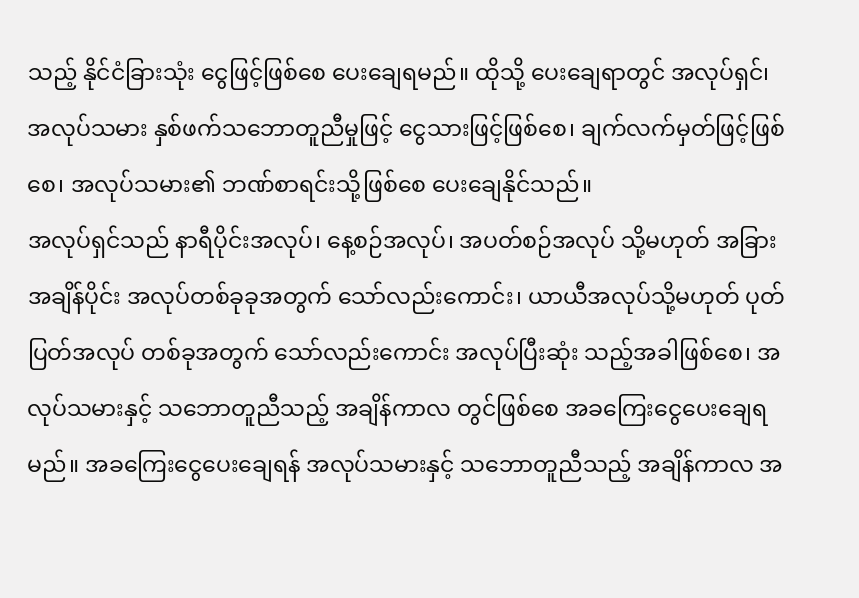သည့် နိုင်ငံခြားသုံး ငွေဖြင့်ဖြစ်စေ ပေးချေရမည်။ ထိုသို့ ပေးချေရာတွင် အလုပ်ရှင်၊ အလုပ်သမား နှစ်ဖက်သဘောတူညီမှုဖြင့် ငွေသားဖြင့်ဖြစ်စေ၊ ချက်လက်မှတ်ဖြင့်ဖြစ်စေ၊ အလုပ်သမား၏ ဘဏ်စာရင်းသို့ဖြစ်စေ ပေးချေနိုင်သည်။
အလုပ်ရှင်သည် နာရီပိုင်းအလုပ်၊ နေ့စဉ်အလုပ်၊ အပတ်စဉ်အလုပ် သို့မဟုတ် အခြားအချိန်ပိုင်း အလုပ်တစ်ခုခုအတွက် သော်လည်းကောင်း၊ ယာယီအလုပ်သို့မဟုတ် ပုတ်ပြတ်အလုပ် တစ်ခုအတွက် သော်လည်းကောင်း အလုပ်ပြီးဆုံး သည့်အခါဖြစ်စေ၊ အလုပ်သမားနှင့် သဘောတူညီသည့် အချိန်ကာလ တွင်ဖြစ်စေ အခကြေးငွေပေးချေရမည်။ အခကြေးငွေပေးချေရန် အလုပ်သမားနှင့် သဘောတူညီသည့် အချိန်ကာလ အ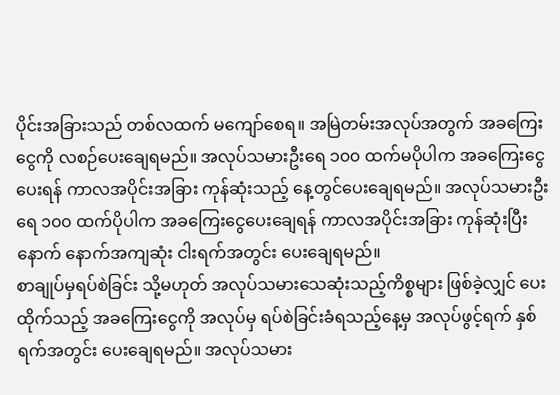ပိုင်းအခြားသည် တစ်လထက် မကျော်စေရ။ အမြဲတမ်းအလုပ်အတွက် အခကြေးငွေကို လစဉ်ပေးချေရမည်။ အလုပ်သမားဦးရေ ၁၀၀ ထက်မပိုပါက အခကြေးငွေပေးရန် ကာလအပိုင်းအခြား ကုန်ဆုံးသည့် နေ့တွင်ပေးချေရမည်။ အလုပ်သမားဦးရေ ၁၀၀ ထက်ပိုပါက အခကြေးငွေပေးချေရန် ကာလအပိုင်းအခြား ကုန်ဆုံးပြီးနောက် နောက်အကျဆုံး ငါးရက်အတွင်း ပေးချေရမည်။
စာချုပ်မှရပ်စဲခြင်း သို့မဟုတ် အလုပ်သမားသေဆုံးသည့်ကိစ္စများ ဖြစ်ခဲ့လျှင် ပေးထိုက်သည့် အခကြေးငွေကို အလုပ်မှ ရပ်စဲခြင်းခံရသည့်နေ့မှ အလုပ်ဖွင့်ရက် နှစ်ရက်အတွင်း ပေးချေရမည်။ အလုပ်သမား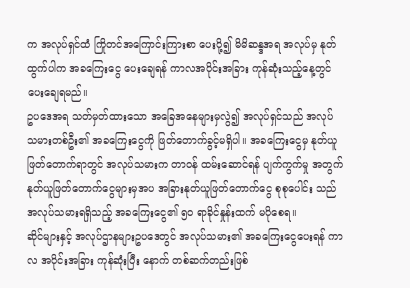က အလုပ်ရှင်ထံ ကြိုတင်အကြောင်းကြားစာ ပေးပို့၍ မိမိဆန္ဒအရ အလုပ်မှ နုတ်ထွက်ပါက အခကြေးငွေ ပေးချေရန် ကာလအပိုင်းအခြား ကုန်ဆုံးသည့်နေ့တွင် ပေးချေရမည်။
ဥပဒေအရ သတ်မှတ်ထားသော အခြေအနေများမှလွဲ၍ အလုပ်ရှင်သည် အလုပ်သမားတစ်ဦး၏ အခကြေးငွေကို ဖြတ်တောက်ခွင့်မရှိပါ။ အခကြေးငွေမှ နုတ်ယူဖြတ်တောက်ရာတွင် အလုပ်သမားက တာဝန် ထမ်းဆောင်ရန် ပျက်ကွက်မှု အတွက် နုတ်ယူဖြတ်တောက်ငွေများမှအပ အခြားနုတ်ယူဖြတ်တောက်ငွေ စုစုပေါင်း သည် အလုပ်သမားရရှိသည့် အခကြေးငွေ၏ ၅၀ ရာခိုင်နှုန်းထက် မပိုစေရ။
ဆိုင်များနှင့် အလုပ်ဌာနများဥပဒေတွင် အလုပ်သမား၏ အခကြေးငွေပေးရန် ကာလ အပိုင်းအခြား ကုန်ဆုံးပြီး နောက် တစ်ဆက်တည်းဖြစ်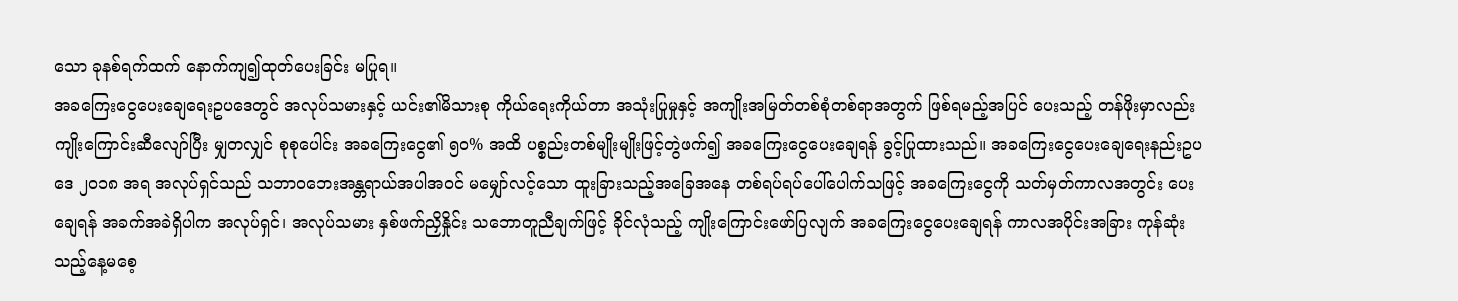သော ခုနစ်ရက်ထက် နောက်ကျ၍ထုတ်ပေးခြင်း မပြုရ။
အခကြေးငွေပေးချေရေးဥပဒေတွင် အလုပ်သမားနှင့် ယင်း၏မိသားစု ကိုယ်ရေးကိုယ်တာ အသုံးပြုမှုနှင့် အကျိုးအမြတ်တစ်စုံတစ်ရာအတွက် ဖြစ်ရမည့်အပြင် ပေးသည့် တန်ဖိုးမှာလည်း ကျိုးကြောင်းဆီလျော်ပြီး မျှတလျှင် စုစုပေါင်း အခကြေးငွေ၏ ၅၀% အထိ ပစ္စည်းတစ်မျိုးမျိုးဖြင့်တွဲဖက်၍ အခကြေးငွေပေးချေရန် ခွင့်ပြုထားသည်။ အခကြေးငွေပေးချေရေးနည်းဥပဒေ ၂၀၁၈ အရ အလုပ်ရှင်သည် သဘာဝဘေးအန္တရာယ်အပါအဝင် မမျှော်လင့်သော ထူးခြားသည့်အခြေအနေ တစ်ရပ်ရပ်ပေါ်ပေါက်သဖြင့် အခကြေးငွေကို သတ်မှတ်ကာလအတွင်း ပေးချေရန် အခက်အခဲရှိပါက အလုပ်ရှင်၊ အလုပ်သမား နှစ်ဖက်ညှိနှိုင်း သဘောတူညီချက်ဖြင့် ခိုင်လုံသည့် ကျိုးကြောင်းဖော်ပြလျက် အခကြေးငွေပေးချေရန် ကာလအပိုင်းအခြား ကုန်ဆုံးသည့်နေ့မစေ့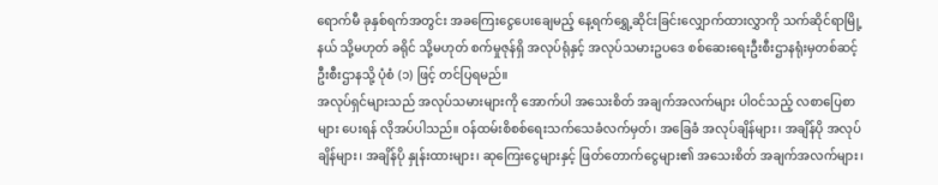ရောက်မီ ခုနှစ်ရက်အတွင်း အခကြေးငွေပေးချေမည့် နေ့ရက်ရွှေ့ဆိုင်းခြင်းလျှောက်ထားလွှာကို သက်ဆိုင်ရာမြို့နယ် သို့မဟုတ် ခရိုင် သို့မဟုတ် စက်မှုဇုန်ရှိ အလုပ်ရုံနှင့် အလုပ်သမားဥပဒေ စစ်ဆေးရေးဦးစီးဌာနရုံးမှတစ်ဆင့် ဦးစီးဌာနသို့ ပုံစံ (၁) ဖြင့် တင်ပြရမည်။
အလုပ်ရှင်များသည် အလုပ်သမားများကို အောက်ပါ အသေးစိတ် အချက်အလက်များ ပါဝင်သည့် လစာပြေစာများ ပေးရန် လိုအပ်ပါသည်။ ဝန်ထမ်းစိစစ်ရေးသက်သေခံလက်မှတ်၊ အခြေခံ အလုပ်ချိန်များ၊ အချိန်ပို အလုပ်ချိန်များ၊ အချိန်ပို နှုန်းထားများ၊ ဆုကြေးငွေများနှင့် ဖြတ်တောက်ငွေများ၏ အသေးစိတ် အချက်အလက်များ၊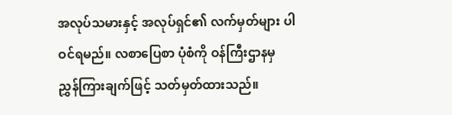အလုပ်သမားနှင့် အလုပ်ရှင်၏ လက်မှတ်များ ပါဝင်ရမည်။ လစာပြေစာ ပုံစံကို ဝန်ကြီးဌာနမှ ညွှန်ကြားချက်ဖြင့် သတ်မှတ်ထားသည်။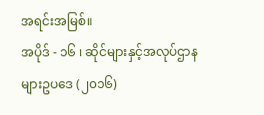အရင်းအမြစ်။
အပိုဒ် - ၁၆ ၊ ဆိုင်များနှင့်အလုပ်ဌာနများဥပဒေ (၂၀၁၆)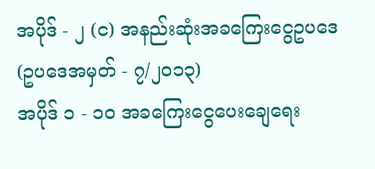အပိုဒ် - ၂ (င) အနည်းဆုံးအခကြေးငွေဥပဒေ (ဥပဒေအမှတ် - ၇/၂၀၁၃)
အပိုဒ် ၁ - ၁၀ အခကြေးငွေပေးချေရေး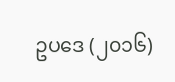ဥပဒေ (၂၀၁၆)